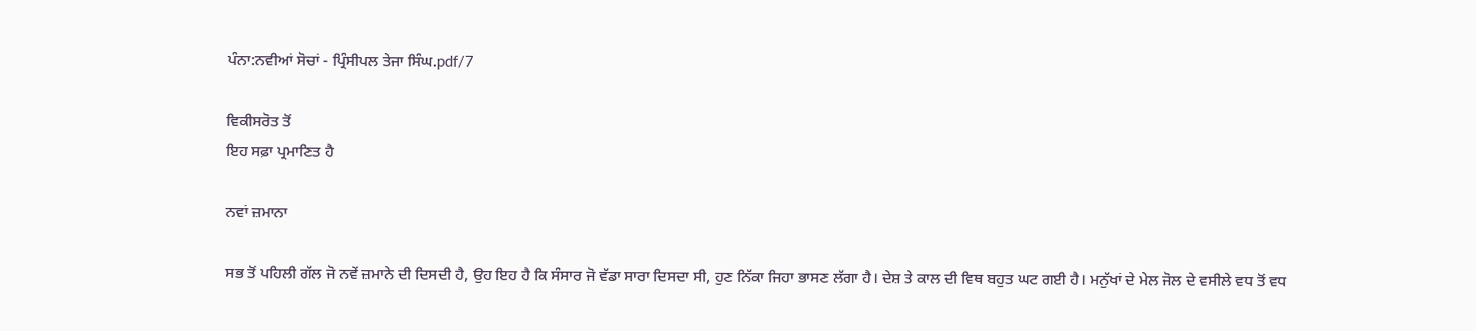ਪੰਨਾ:ਨਵੀਆਂ ਸੋਚਾਂ - ਪ੍ਰਿੰਸੀਪਲ ਤੇਜਾ ਸਿੰਘ.pdf/7

ਵਿਕੀਸਰੋਤ ਤੋਂ
ਇਹ ਸਫ਼ਾ ਪ੍ਰਮਾਣਿਤ ਹੈ

ਨਵਾਂ ਜ਼ਮਾਨਾ

ਸਭ ਤੋਂ ਪਹਿਲੀ ਗੱਲ ਜੋ ਨਵੇਂ ਜ਼ਮਾਨੇ ਦੀ ਦਿਸਦੀ ਹੈ, ਉਹ ਇਹ ਹੈ ਕਿ ਸੰਸਾਰ ਜੋ ਵੱਡਾ ਸਾਰਾ ਦਿਸਦਾ ਸੀ, ਹੁਣ ਨਿੱਕਾ ਜਿਹਾ ਭਾਸਣ ਲੱਗਾ ਹੈ। ਦੇਸ਼ ਤੇ ਕਾਲ ਦੀ ਵਿਥ ਬਹੁਤ ਘਟ ਗਈ ਹੈ। ਮਨੁੱਖਾਂ ਦੇ ਮੇਲ ਜੋਲ ਦੇ ਵਸੀਲੇ ਵਧ ਤੋਂ ਵਧ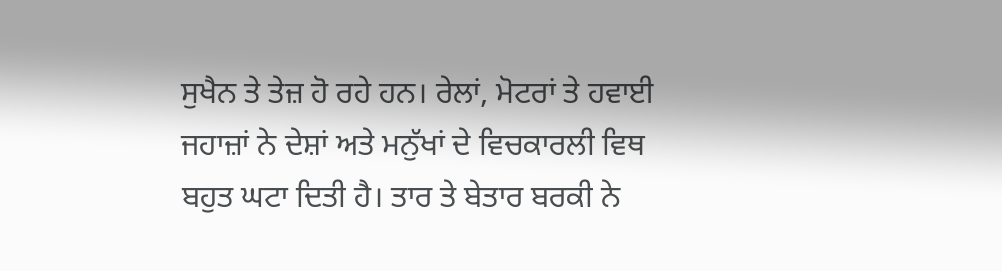ਸੁਖੈਨ ਤੇ ਤੇਜ਼ ਹੋ ਰਹੇ ਹਨ। ਰੇਲਾਂ, ਮੋਟਰਾਂ ਤੇ ਹਵਾਈ ਜਹਾਜ਼ਾਂ ਨੇ ਦੇਸ਼ਾਂ ਅਤੇ ਮਨੁੱਖਾਂ ਦੇ ਵਿਚਕਾਰਲੀ ਵਿਥ ਬਹੁਤ ਘਟਾ ਦਿਤੀ ਹੈ। ਤਾਰ ਤੇ ਬੇਤਾਰ ਬਰਕੀ ਨੇ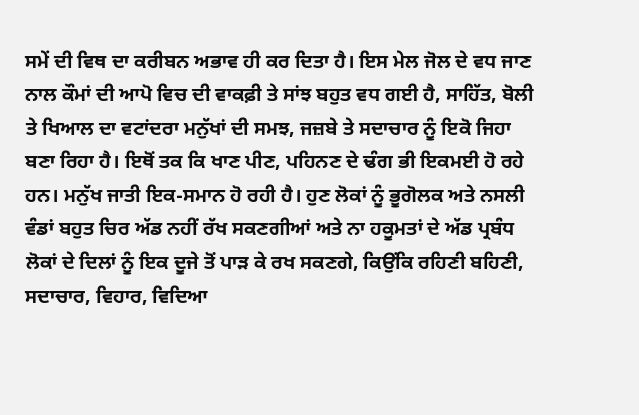ਸਮੇਂ ਦੀ ਵਿਥ ਦਾ ਕਰੀਬਨ ਅਭਾਵ ਹੀ ਕਰ ਦਿਤਾ ਹੈ। ਇਸ ਮੇਲ ਜੋਲ ਦੇ ਵਧ ਜਾਣ ਨਾਲ ਕੌਮਾਂ ਦੀ ਆਪੋ ਵਿਚ ਦੀ ਵਾਕਫ਼ੀ ਤੇ ਸਾਂਝ ਬਹੁਤ ਵਧ ਗਈ ਹੈ, ਸਾਹਿੱਤ, ਬੋਲੀ ਤੇ ਖਿਆਲ ਦਾ ਵਟਾਂਦਰਾ ਮਨੁੱਖਾਂ ਦੀ ਸਮਝ, ਜਜ਼ਬੇ ਤੇ ਸਦਾਚਾਰ ਨੂੰ ਇਕੋ ਜਿਹਾ ਬਣਾ ਰਿਹਾ ਹੈ। ਇਥੋਂ ਤਕ ਕਿ ਖਾਣ ਪੀਣ, ਪਹਿਨਣ ਦੇ ਢੰਗ ਭੀ ਇਕਮਈ ਹੋ ਰਹੇ ਹਨ। ਮਨੁੱਖ ਜਾਤੀ ਇਕ-ਸਮਾਨ ਹੋ ਰਹੀ ਹੈ। ਹੁਣ ਲੋਕਾਂ ਨੂੰ ਭੂਗੋਲਕ ਅਤੇ ਨਸਲੀ ਵੰਡਾਂ ਬਹੁਤ ਚਿਰ ਅੱਡ ਨਹੀਂ ਰੱਖ ਸਕਣਗੀਆਂ ਅਤੇ ਨਾ ਹਕੂਮਤਾਂ ਦੇ ਅੱਡ ਪ੍ਰਬੰਧ ਲੋਕਾਂ ਦੇ ਦਿਲਾਂ ਨੂੰ ਇਕ ਦੂਜੇ ਤੋਂ ਪਾੜ ਕੇ ਰਖ ਸਕਣਗੇ, ਕਿਉਂਕਿ ਰਹਿਣੀ ਬਹਿਣੀ, ਸਦਾਚਾਰ, ਵਿਹਾਰ, ਵਿਦਿਆ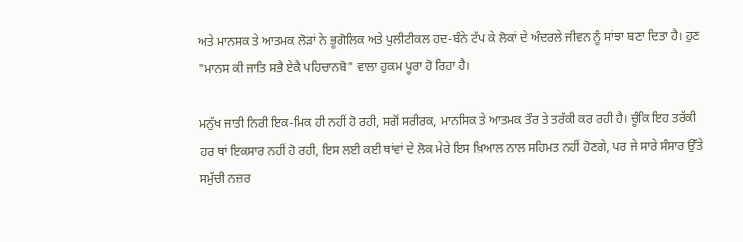ਅਤੇ ਮਾਨਸਕ ਤੇ ਆਤਮਕ ਲੋੜਾਂ ਨੇ ਭੂਗੋਲਿਕ ਅਤੇ ਪੁਲੀਟੀਕਲ ਹਦ-ਬੰਨੇ ਟੱਪ ਕੇ ਲੋਕਾਂ ਦੇ ਅੰਦਰਲੇ ਜੀਵਨ ਨੂੰ ਸਾਂਝਾ ਬਣਾ ਦਿਤਾ ਹੈ। ਹੁਣ "ਮਾਨਸ ਕੀ ਜਾਤਿ ਸਭੈ ਏਕੈ ਪਹਿਚਾਨਬੋ" ਵਾਲਾ ਹੁਕਮ ਪੂਰਾ ਹੋ ਰਿਹਾ ਹੈ।

ਮਨੁੱਖ ਜਾਤੀ ਨਿਰੀ ਇਕ-ਮਿਕ ਹੀ ਨਹੀਂ ਹੋ ਰਹੀ, ਸਗੋਂ ਸਰੀਰਕ, ਮਾਨਸਿਕ ਤੇ ਆਤਮਕ ਤੌਰ ਤੇ ਤਰੱਕੀ ਕਰ ਰਹੀ ਹੈ। ਚੂੰਕਿ ਇਹ ਤਰੱਕੀ ਹਰ ਥਾਂ ਇਕਸਾਰ ਨਹੀਂ ਹੋ ਰਹੀ, ਇਸ ਲਈ ਕਈ ਥਾਂਵਾਂ ਦੇ ਲੋਕ ਮੇਰੇ ਇਸ ਖ਼ਿਆਲ ਨਾਲ ਸਹਿਮਤ ਨਹੀਂ ਹੋਣਗੇ, ਪਰ ਜੇ ਸਾਰੇ ਸੰਸਾਰ ਉੱਤੇ ਸਮੁੱਚੀ ਨਜ਼ਰ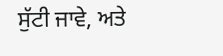ਸੁੱਟੀ ਜਾਵੇ, ਅਤੇ